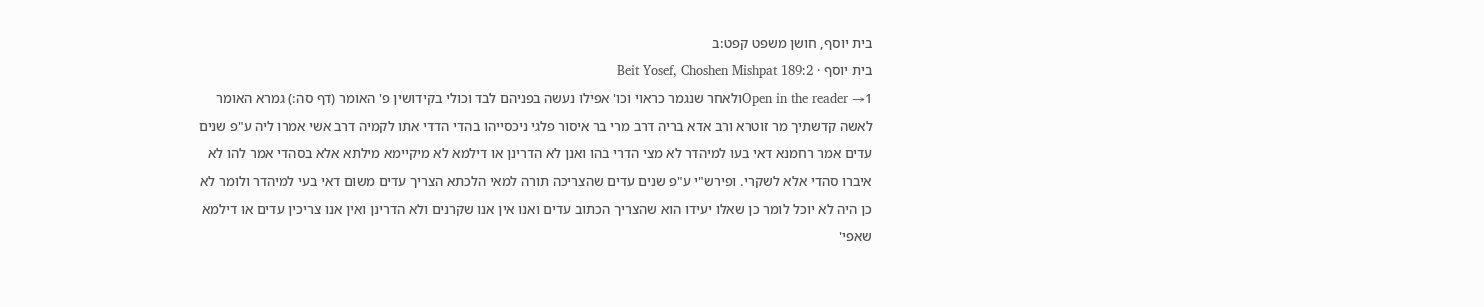בית יוסף, חושן משפט קפט:ב
בית יוסף · Beit Yosef, Choshen Mishpat 189:2
Open in the reader →1ולאחר שנגמר כראוי וכו' אפילו נעשה בפניהם לבד וכולי בקידושין פ' האומר (דף סה:) גמרא האומר לאשה קדשתיך מר זוטרא ורב אדא בריה דרב מרי בר איסור פלגי ניכסייהו בהדי הדדי אתו לקמיה דרב אשי אמרו ליה ע"פ שנים עדים אמר רחמנא דאי בעו למיהדר לא מצי הדרי בהו ואנן לא הדרינן או דילמא לא מיקיימא מילתא אלא בסהדי אמר להו לא איברו סהדי אלא לשקרי. ופירש"י ע"פ שנים עדים שהצריכה תורה למאי הלכתא הצריך עדים משום דאי בעי למיהדר ולומר לא כן היה לא יוכל לומר כן שאלו יעידו הוא שהצריך הכתוב עדים ואנו אין אנו שקרנים ולא הדרינן ואין אנו צריכין עדים או דילמא שאפי'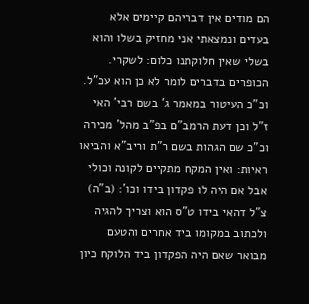הם מודים אין דבריהם קיימים אלא בעדים ונמצאתי אני מחזיק בשלו והוא בשלי שאין חלוקתנו כלום: לשקרי. הכופרים בדברים לומר לא כן הוא עכ"ל. וכ"כ העיטור במאמר ג' בשם רבי' האי ז"ל וכן דעת הרמב"ם בפ"ב מהל' מכירה וכ"כ שם הגהות בשם ר"ת וריב"א והביאו ראיות: ואין המקח מתקיים לקונה וכולי אבל אם היה לו פקדון בידו וכו': (ב"ה) צ"ל דהאי בידו ט"ס הוא וצריך להגיה ולכתוב במקומו ביד אחרים והטעם מבואר שאם היה הפקדון ביד הלוקח כיון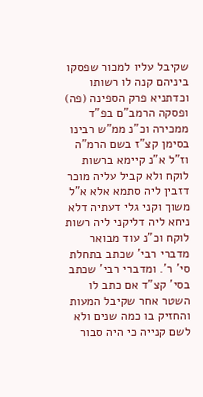שקיבל עליו למכור שפסקו ביניהם קנה לו רשותו וכדתניא פרק הספינה (פה) ופסקה הרמב"ם בפ"ד ממכירה וכ"נ ממ"ש רבינו בסימן קצ"ז בשם הרמ"ה וז"ל א"נ קיימא ברשות לוקח ולא קביל עליה מוכר דזבין ליה סתמא אלא א"ל משוך וקני גלי דעתיה דלא ניחא ליה דליקני ליה רשות לוקח וכ"נ עוד מבואר מדברי רבי' שכתב בתחלת סי' ר'. ומדברי רבי' שכתב בסי' קצ"ד אם כתב לו השטר אחר שקיבל המעות והחזיק בו כמה שנים ולא לשם קנייה כי היה סבור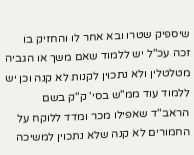שיספיק שטרו ובא אחר לו והחזיק בו זכה עכ"ל יש ללמוד שאם משך או הגביה מטלטלין ולא נתכוין לקנות לא קנה וכן יש ללמוד עוד ממ"ש בסי' ק"ק בשם הראב"ד שאפילו מכר ומדד ללוקח על החמורים לא קנה שלא נתכוין למשיכה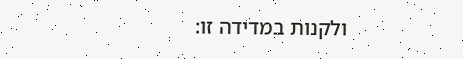ולקנות במדידה זו: